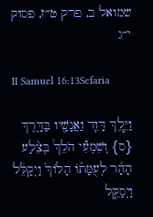שמואל ב, פרק ט״ז, פסוק י״ג

II Samuel 16:13Sefaria

וַיֵּ֧לֶךְ דָּוִ֛ד וַאֲנָשָׁ֖יו בַּדָּ֑רֶךְ {ס} וְשִׁמְעִ֡י הֹלֵךְ֩ בְּצֵ֨לַע הָהָ֜ר לְעֻמָּת֗וֹ הָלוֹךְ֙ וַיְקַלֵּ֔ל וַיְסַקֵּ֤ל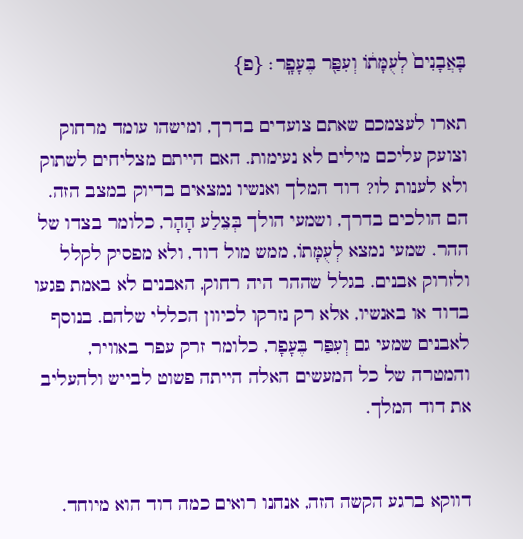בָּאֲבָנִים֙ לְעֻמָּת֔וֹ וְעִפַּ֖ר בֶּעָפָֽר׃ {פ}

תארו לעצמכם שאתם צועדים בדרך, ומישהו עומד מרחוק וצועק עליכם מילים לא נעימות. האם הייתם מצליחים לשתוק ולא לענות לו? דוד המלך ואנשיו נמצאים בדיוק במצב הזה. הם הולכים בדרך, ושמעי הולך בְּצֵלַע הָהָר, כלומר בצדו של ההר. שמעי נמצא לְעֻמָּתוֹ, ממש מול דוד, ולא מפסיק לקלל ולזרוק אבנים. בגלל שההר היה רחוק, האבנים לא באמת פגעו בדוד או באנשיו, אלא רק נזרקו לכיוון הכללי שלהם. בנוסף לאבנים שמעי גם וְעִפַּר בֶּעָפָר, כלומר זרק עפר באוויר, והמטרה של כל המעשים האלה הייתה פשוט לבייש ולהעליב את דוד המלך.


דווקא ברגע הקשה הזה, אנחנו רואים כמה דוד הוא מיוחד.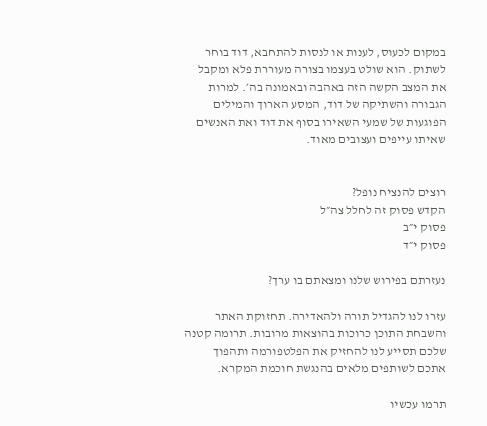במקום לכעוס, לענות או לנסות להתחבא, דוד בוחר לשתוק. הוא שולט בעצמו בצורה מעוררת פלא ומקבל את המצב הקשה הזה באהבה ובאמונה בה׳. למרות הגבורה והשתיקה של דוד, המסע הארוך והמילים הפוגעות של שמעי השאירו בסוף את דוד ואת האנשים שאיתו עייפים ועצובים מאוד.


רוצים להנציח נופל?
הקדש פסוק זה לחלל צה״ל
פסוק י״ב
פסוק י״ד

נעזרתם בפירוש שלנו ומצאתם בו ערך?

עזרו לנו להגדיל תורה ולהאדירה. תחזוקת האתר והשבחת התוכן כרוכות בהוצאות מרובות. תרומה קטנה שלכם תסייע לנו להחזיק את הפלטפורמה ותהפוך אתכם לשותפים מלאים בהנגשת חוכמת המקרא.

תרמו עכשיו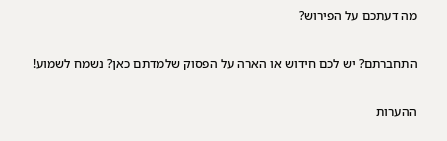מה דעתכם על הפירוש?

התחברתם? יש לכם חידוש או הארה על הפסוק שלמדתם כאן? נשמח לשמוע!

ההערות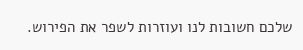שלכם חשובות לנו ועוזרות לשפר את הפירוש.